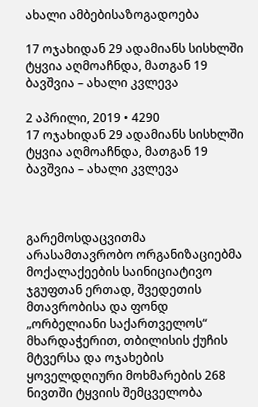ახალი ამბებისაზოგადოება

17 ოჯახიდან 29 ადამიანს სისხლში ტყვია აღმოაჩნდა, მათგან 19 ბავშვია – ახალი კვლევა

2 აპრილი, 2019 • 4290
17 ოჯახიდან 29 ადამიანს სისხლში ტყვია აღმოაჩნდა, მათგან 19 ბავშვია – ახალი კვლევა



გარემოსდაცვითმა არასამთავრობო ორგანიზაციებმა მოქალაქეების საინიციატივო ჯგუფთან ერთად, შვედეთის მთავრობისა და ფონდ „ორბელიანი საქართველოს“ მხარდაჭერით, თბილისის ქუჩის მტვერსა და ოჯახების ყოველდღიური მოხმარების 268 ნივთში ტყვიის შემცველობა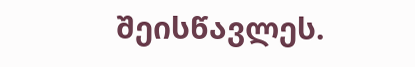შეისწავლეს.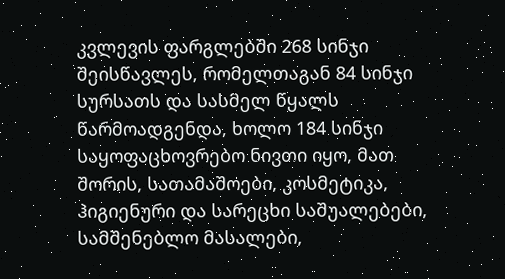კვლევის ფარგლებში 268 სინჯი შეისწავლეს, რომელთაგან 84 სინჯი  სურსათს და სასმელ წყალს წარმოადგენდა, ხოლო 184 სინჯი საყოფაცხოვრებო ნივთი იყო, მათ შორის, სათამაშოები, კოსმეტიკა, ჰიგიენური და სარეცხი საშუალებები, სამშენებლო მასალები,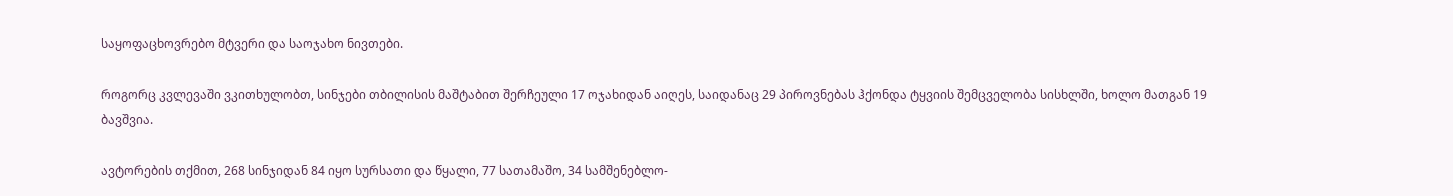საყოფაცხოვრებო მტვერი და საოჯახო ნივთები.

როგორც კვლევაში ვკითხულობთ, სინჯები თბილისის მაშტაბით შერჩეული 17 ოჯახიდან აიღეს, საიდანაც 29 პიროვნებას ჰქონდა ტყვიის შემცველობა სისხლში, ხოლო მათგან 19 ბავშვია.

ავტორების თქმით, 268 სინჯიდან 84 იყო სურსათი და წყალი, 77 სათამაშო, 34 სამშენებლო-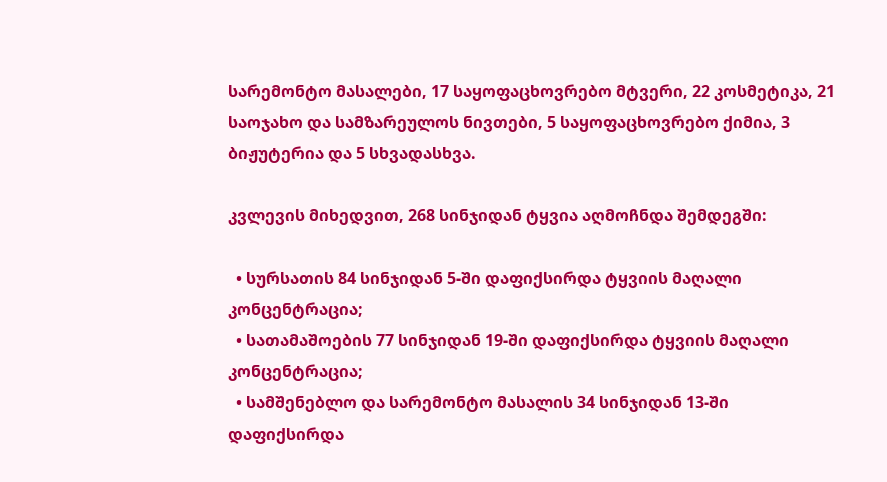სარემონტო მასალები, 17 საყოფაცხოვრებო მტვერი, 22 კოსმეტიკა, 21 საოჯახო და სამზარეულოს ნივთები, 5 საყოფაცხოვრებო ქიმია, 3 ბიჟუტერია და 5 სხვადასხვა.

კვლევის მიხედვით, 268 სინჯიდან ტყვია აღმოჩნდა შემდეგში:

  • სურსათის 84 სინჯიდან 5-ში დაფიქსირდა ტყვიის მაღალი კონცენტრაცია;
  • სათამაშოების 77 სინჯიდან 19-ში დაფიქსირდა ტყვიის მაღალი კონცენტრაცია;
  • სამშენებლო და სარემონტო მასალის 34 სინჯიდან 13-ში დაფიქსირდა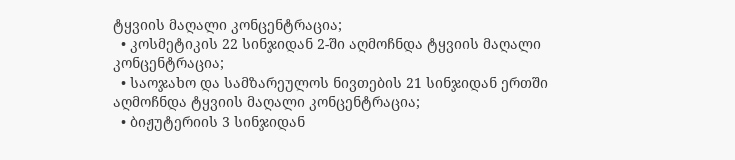ტყვიის მაღალი კონცენტრაცია;
  • კოსმეტიკის 22 სინჯიდან 2-ში აღმოჩნდა ტყვიის მაღალი კონცენტრაცია;
  • საოჯახო და სამზარეულოს ნივთების 21 სინჯიდან ერთში აღმოჩნდა ტყვიის მაღალი კონცენტრაცია;
  • ბიჟუტერიის 3 სინჯიდან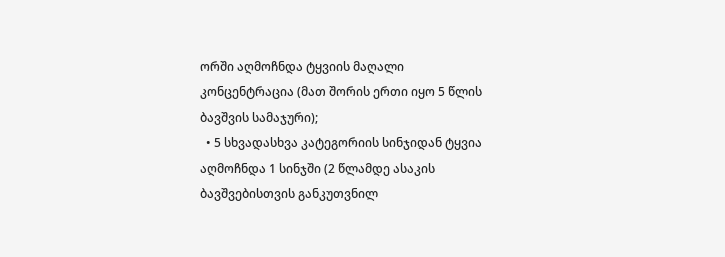ორში აღმოჩნდა ტყვიის მაღალი კონცენტრაცია (მათ შორის ერთი იყო 5 წლის ბავშვის სამაჯური);
  • 5 სხვადასხვა კატეგორიის სინჯიდან ტყვია აღმოჩნდა 1 სინჯში (2 წლამდე ასაკის ბავშვებისთვის განკუთვნილ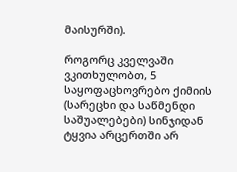მაისურში).

როგორც კველვაში ვკითხულობთ, 5 საყოფაცხოვრებო ქიმიის (სარეცხი და საწმენდი საშუალებები) სინჯიდან ტყვია არცერთში არ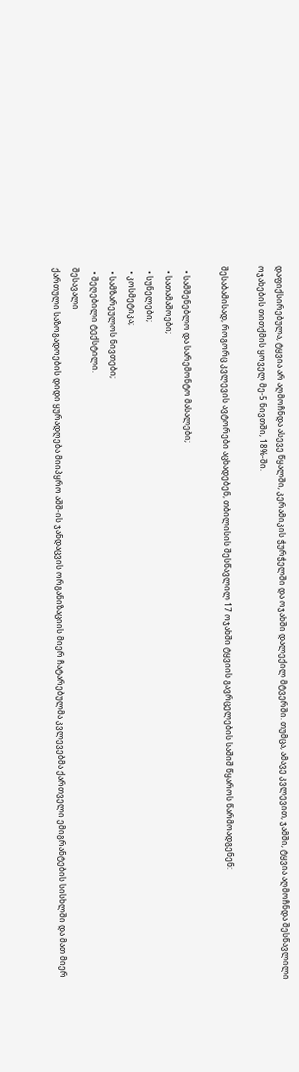დაფიქსირებულა, ტყვია არ აღმოჩნდა ასევე წყალში, კერამიკის ჭურჭელში და ოჯახში დალექილ მტვერში. თუმცა, ამავე კვლევით, ჯამში, ტყვია აღმოჩნდა შესწავლილი ოჯახების თითქმის ყოველ მე-5 ნივთში, 18%-ში.

შესაბამისად, როგორც კვლევის ავტორები აცხადებენ, თბილისის შესწავლილ 17 ოჯახში ტყვიის გავრცელების საშიშ წყაროს წარმოადგენენ:

  • სამშენებლო და სარემონტო მასალები;
  • სათამაშოები;
  • სუნელები;
  • კოსმეტიკა;
  • სამზარეულოს ნივთები;
  • შეღებილი ტექსტილი.
შესავალი
ქართული საზოგადოების დიდი ყურადღება მიიპყრო აშშ-ის ჯანდაცვის ორგანიზაციის მიერ ჩატარებულმა კვლევებმა ქართველი ემიგრანტების სისხლში და მათ მიერ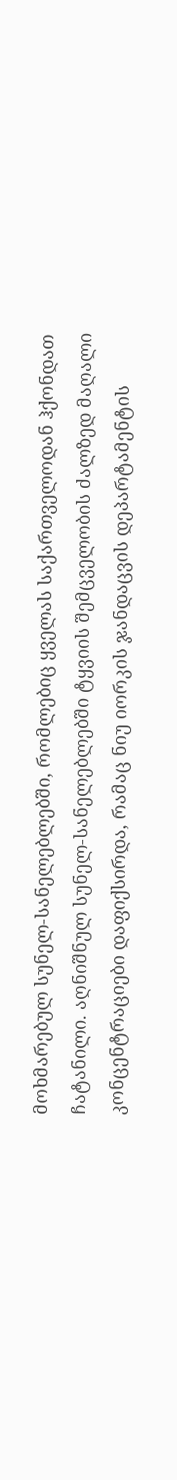მოხმარებულ სუნელ-სანელებლებში, რომლებიც ყველას საქართველოდან ჰქონდათ ჩატანილი. აღნიშნულ სუნელ-სანელებლებში ტყვიის შემცველობის ძალზედ მაღალი კონცენტრაციები დაფიქსირდა, რამაც ნიუ იორკის ჯანდაცვის დეპარტამენტის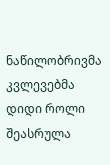ნაწილობრივმა კვლევებმა დიდი როლი შეასრულა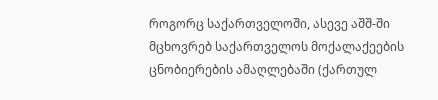როგორც საქართველოში, ასევე აშშ-ში მცხოვრებ საქართველოს მოქალაქეების ცნობიერების ამაღლებაში (ქართულ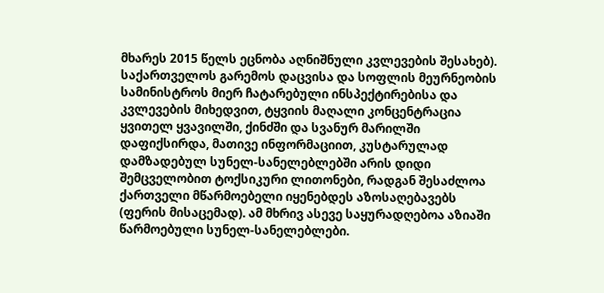მხარეს 2015 წელს ეცნობა აღნიშნული კვლევების შესახებ). საქართველოს გარემოს დაცვისა და სოფლის მეურნეობის სამინისტროს მიერ ჩატარებული ინსპექტირებისა და კვლევების მიხედვით, ტყვიის მაღალი კონცენტრაცია ყვითელ ყვავილში, ქინძში და სვანურ მარილში დაფიქსირდა, მათივე ინფორმაციით, კუსტარულად დამზადებულ სუნელ-სანელებლებში არის დიდი შემცველობით ტოქსიკური ლითონები, რადგან შესაძლოა ქართველი მწარმოებელი იყენებდეს აზოსაღებავებს (ფერის მისაცემად). ამ მხრივ ასევე საყურადღებოა აზიაში წარმოებული სუნელ-სანელებლები.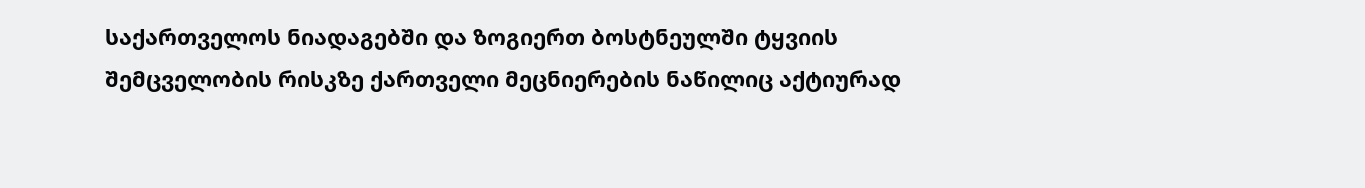საქართველოს ნიადაგებში და ზოგიერთ ბოსტნეულში ტყვიის შემცველობის რისკზე ქართველი მეცნიერების ნაწილიც აქტიურად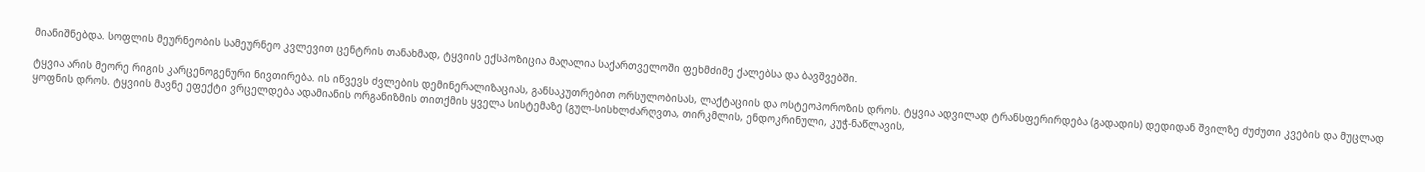მიანიშნებდა. სოფლის მეურნეობის სამეურნეო კვლევით ცენტრის თანახმად, ტყვიის ექსპოზიცია მაღალია საქართველოში ფეხმძიმე ქალებსა და ბავშვებში.

ტყვია არის მეორე რიგის კარცენოგენური ნივთირება. ის იწვევს ძვლების დემინერალიზაციას, განსაკუთრებით ორსულობისას, ლაქტაციის და ოსტეოპოროზის დროს. ტყვია ადვილად ტრანსფერირდება (გადადის) დედიდან შვილზე ძუძუთი კვების და მუცლად ყოფნის დროს. ტყვიის მავნე ეფექტი ვრცელდება ადამიანის ორგანიზმის თითქმის ყველა სისტემაზე (გულ-სისხლძარღვთა, თირკმლის, ენდოკრინული, კუჭ-ნაწლავის,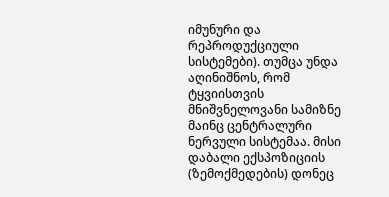იმუნური და რეპროდუქციული სისტემები). თუმცა უნდა აღინიშნოს, რომ ტყვიისთვის მნიშვნელოვანი სამიზნე მაინც ცენტრალური ნერვული სისტემაა. მისი დაბალი ექსპოზიციის (ზემოქმედების) დონეც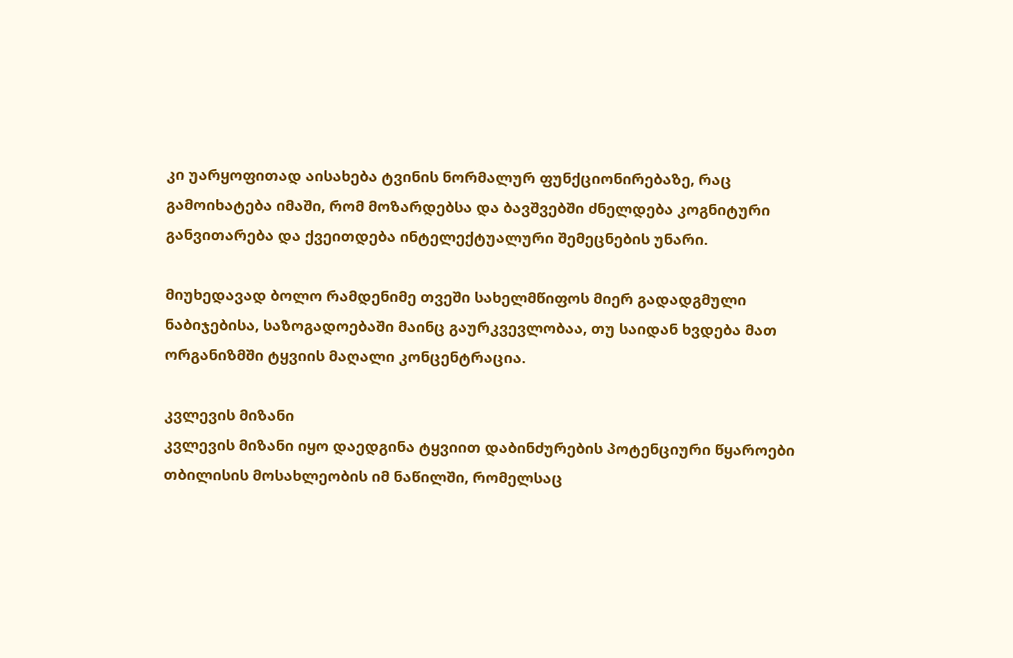კი უარყოფითად აისახება ტვინის ნორმალურ ფუნქციონირებაზე, რაც გამოიხატება იმაში, რომ მოზარდებსა და ბავშვებში ძნელდება კოგნიტური განვითარება და ქვეითდება ინტელექტუალური შემეცნების უნარი.

მიუხედავად ბოლო რამდენიმე თვეში სახელმწიფოს მიერ გადადგმული ნაბიჯებისა, საზოგადოებაში მაინც გაურკვევლობაა, თუ საიდან ხვდება მათ ორგანიზმში ტყვიის მაღალი კონცენტრაცია.

კვლევის მიზანი
კვლევის მიზანი იყო დაედგინა ტყვიით დაბინძურების პოტენციური წყაროები თბილისის მოსახლეობის იმ ნაწილში, რომელსაც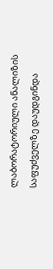ლაბორატორიული ანალიზის საფუძველზე დაუდგინდა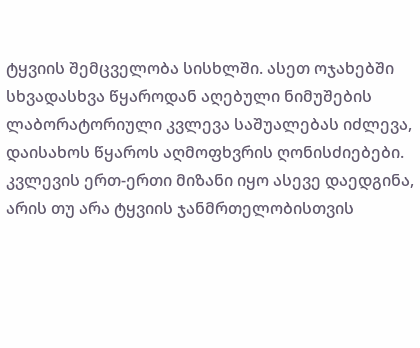ტყვიის შემცველობა სისხლში. ასეთ ოჯახებში სხვადასხვა წყაროდან აღებული ნიმუშების ლაბორატორიული კვლევა საშუალებას იძლევა, დაისახოს წყაროს აღმოფხვრის ღონისძიებები. კვლევის ერთ-ერთი მიზანი იყო ასევე დაედგინა, არის თუ არა ტყვიის ჯანმრთელობისთვის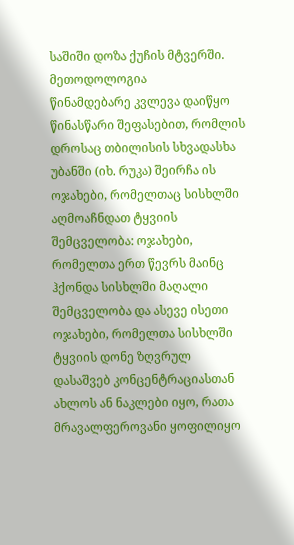საშიში დოზა ქუჩის მტვერში.
მეთოდოლოგია
წინამდებარე კვლევა დაიწყო წინასწარი შეფასებით, რომლის დროსაც თბილისის სხვადასხა უბანში (იხ. რუკა) შეირჩა ის ოჯახები, რომელთაც სისხლში აღმოაჩნდათ ტყვიის შემცველობა: ოჯახები, რომელთა ერთ წევრს მაინც ჰქონდა სისხლში მაღალი შემცველობა და ასევე ისეთი ოჯახები, რომელთა სისხლში ტყვიის დონე ზღვრულ დასაშვებ კონცენტრაციასთან ახლოს ან ნაკლები იყო, რათა მრავალფეროვანი ყოფილიყო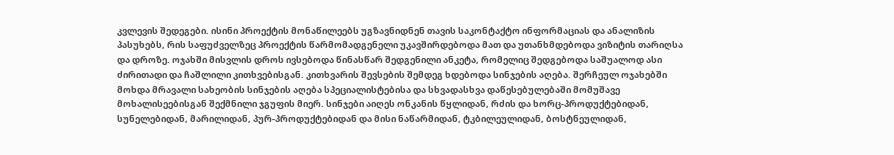კვლევის შედეგები. ისინი პროექტის მონაწილეებს უგზავნიდნენ თავის საკონტაქტო ინფორმაციას და ანალიზის პასუხებს, რის საფუძველზეც პროექტის წარმომადგენელი უკავშირდებოდა მათ და უთანხმდებოდა ვიზიტის თარიღსა და დროზე. ოჯახში მისვლის დროს ივსებოდა წინასწარ შედგენილი ანკეტა, რომელიც შედგებოდა საშუალოდ ასი ძირითადი და ჩაშლილი კითხვებისგან. კითხვარის შევსების შემდეგ ხდებოდა სინჯების აღება. შერჩეულ ოჯახებში მოხდა მრავალი სახეობის სინჯების აღება სპეციალისტებისა და სხვადასხვა დაწესებულებაში მომუშავე მოხალისეებისგან შექმნილი ჯგუფის მიერ. სინჯები აიღეს ონკანის წყლიდან, რძის და ხორც-პროდუქტებიდან, სუნელებიდან, მარილიდან, პურ-პროდუქტებიდან და მისი ნაწარმიდან, ტკბილეულიდან, ბოსტნეულიდან,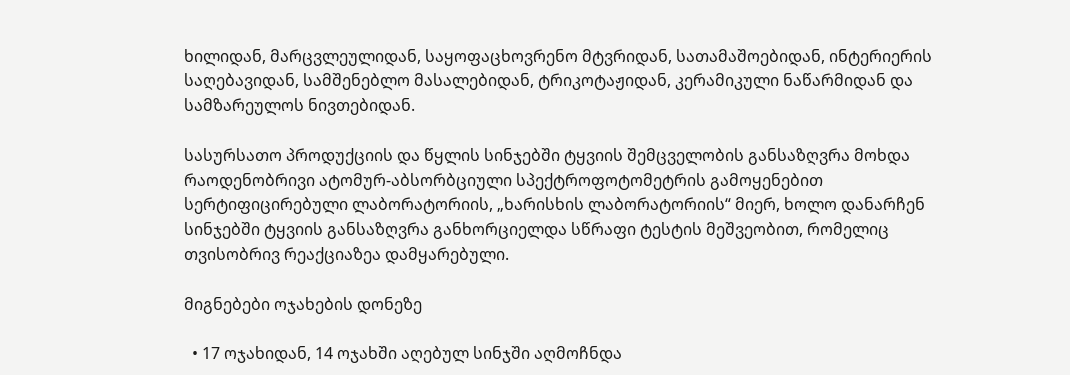ხილიდან, მარცვლეულიდან, საყოფაცხოვრენო მტვრიდან, სათამაშოებიდან, ინტერიერის საღებავიდან, სამშენებლო მასალებიდან, ტრიკოტაჟიდან, კერამიკული ნაწარმიდან და სამზარეულოს ნივთებიდან.

სასურსათო პროდუქციის და წყლის სინჯებში ტყვიის შემცველობის განსაზღვრა მოხდა რაოდენობრივი ატომურ-აბსორბციული სპექტროფოტომეტრის გამოყენებით სერტიფიცირებული ლაბორატორიის, „ხარისხის ლაბორატორიის“ მიერ, ხოლო დანარჩენ სინჯებში ტყვიის განსაზღვრა განხორციელდა სწრაფი ტესტის მეშვეობით, რომელიც თვისობრივ რეაქციაზეა დამყარებული.

მიგნებები ოჯახების დონეზე

  • 17 ოჯახიდან, 14 ოჯახში აღებულ სინჯში აღმოჩნდა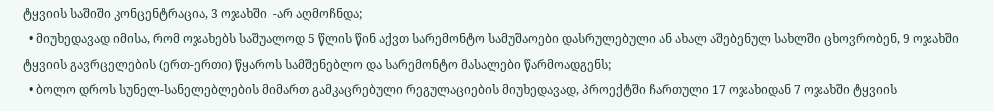ტყვიის საშიში კონცენტრაცია, 3 ოჯახში  -არ აღმოჩნდა;
  • მიუხედავად იმისა, რომ ოჯახებს საშუალოდ 5 წლის წინ აქვთ სარემონტო სამუშაოები დასრულებული ან ახალ აშებენულ სახლში ცხოვრობენ, 9 ოჯახში ტყვიის გავრცელების (ერთ-ერთი) წყაროს სამშენებლო და სარემონტო მასალები წარმოადგენს;
  • ბოლო დროს სუნელ-სანელებლების მიმართ გამკაცრებული რეგულაციების მიუხედავად, პროექტში ჩართული 17 ოჯახიდან 7 ოჯახში ტყვიის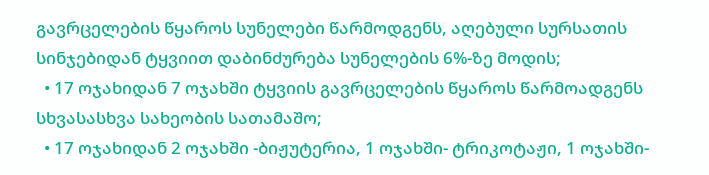გავრცელების წყაროს სუნელები წარმოდგენს, აღებული სურსათის სინჯებიდან ტყვიით დაბინძურება სუნელების 6%-ზე მოდის;
  • 17 ოჯახიდან 7 ოჯახში ტყვიის გავრცელების წყაროს წარმოადგენს სხვასასხვა სახეობის სათამაშო;
  • 17 ოჯახიდან 2 ოჯახში -ბიჟუტერია, 1 ოჯახში- ტრიკოტაჟი, 1 ოჯახში-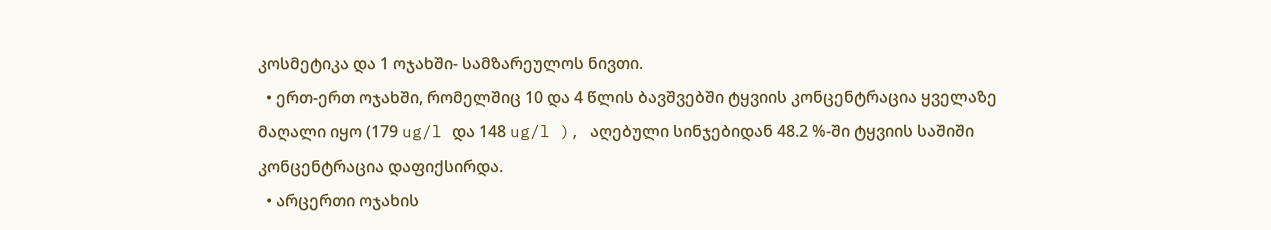კოსმეტიკა და 1 ოჯახში- სამზარეულოს ნივთი.
  • ერთ-ერთ ოჯახში, რომელშიც 10 და 4 წლის ბავშვებში ტყვიის კონცენტრაცია ყველაზე მაღალი იყო (179 ug/l და 148 ug/l ), აღებული სინჯებიდან 48.2 %-ში ტყვიის საშიში კონცენტრაცია დაფიქსირდა.
  • არცერთი ოჯახის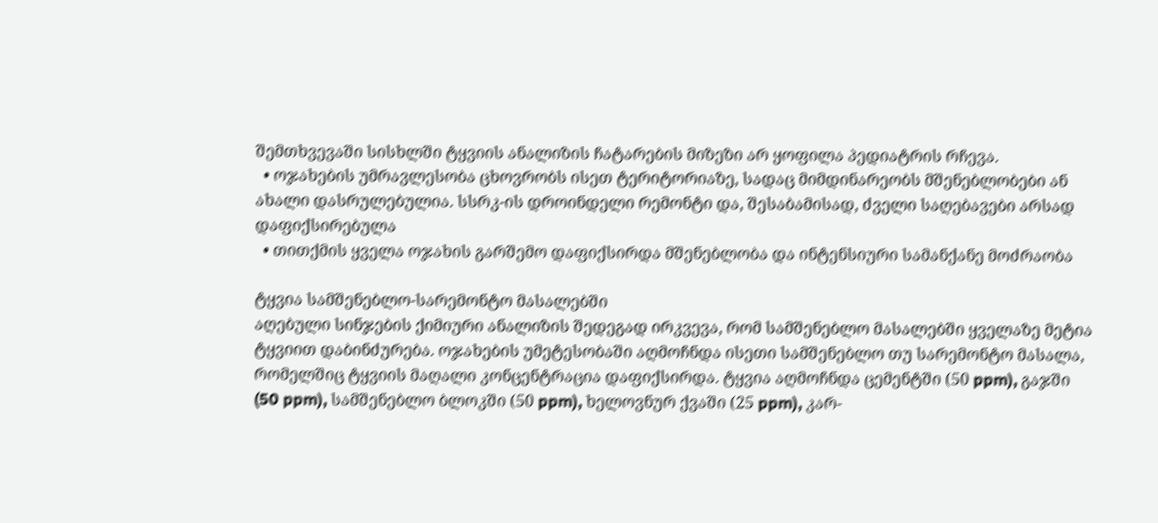შემთხვევაში სისხლში ტყვიის ანალიზის ჩატარების მიზეზი არ ყოფილა პედიატრის რჩევა.
  • ოჯახების უმრავლესობა ცხოვრობს ისეთ ტერიტორიაზე, სადაც მიმდინარეობს მშენებლობები ან ახალი დასრულებულია. სსრკ-ის დროინდელი რემონტი და, შესაბამისად, ძველი საღებავები არსად დაფიქსირებულა
  • თითქმის ყველა ოჯახის გარშემო დაფიქსირდა მშენებლობა და ინტენსიური სამანქანე მოძრაობა

ტყვია სამშენებლო-სარემონტო მასალებში
აღებული სინჯების ქიმიური ანალიზის შედეგად ირკვევა, რომ სამშენებლო მასალებში ყველაზე მეტია ტყვიით დაბინძურება. ოჯახების უმეტესობაში აღმოჩნდა ისეთი სამშენებლო თუ სარემონტო მასალა, რომელშიც ტყვიის მაღალი კონცენტრაცია დაფიქსირდა. ტყვია აღმოჩნდა ცემენტში (50 ppm), გაჯში (50 ppm), სამშენებლო ბლოკში (50 ppm), ხელოვნურ ქვაში (25 ppm), კარ-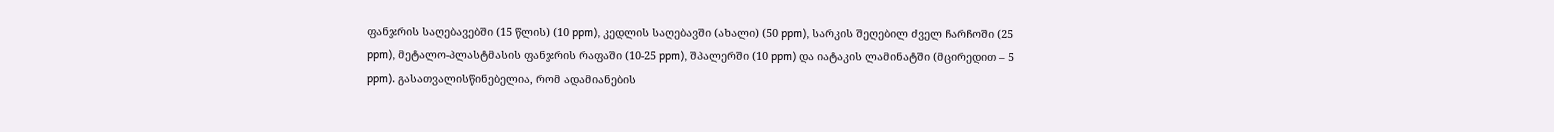ფანჯრის საღებავებში (15 წლის) (10 ppm), კედლის საღებავში (ახალი) (50 ppm), სარკის შეღებილ ძველ ჩარჩოში (25 ppm), მეტალო-პლასტმასის ფანჯრის რაფაში (10-25 ppm), შპალერში (10 ppm) და იატაკის ლამინატში (მცირედით – 5 ppm). გასათვალისწინებელია, რომ ადამიანების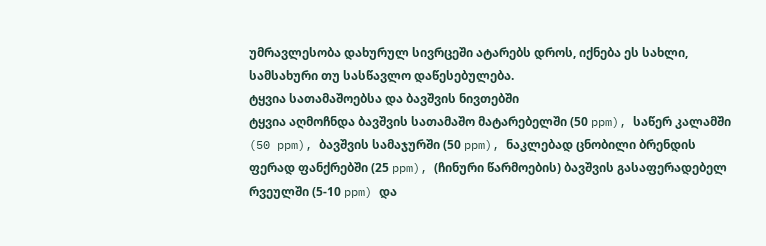უმრავლესობა დახურულ სივრცეში ატარებს დროს, იქნება ეს სახლი, სამსახური თუ სასწავლო დაწესებულება.
ტყვია სათამაშოებსა და ბავშვის ნივთებში
ტყვია აღმოჩნდა ბავშვის სათამაშო მატარებელში (50 ppm), საწერ კალამში (50 ppm), ბავშვის სამაჯურში (50 ppm), ნაკლებად ცნობილი ბრენდის ფერად ფანქრებში (25 ppm), (ჩინური წარმოების) ბავშვის გასაფერადებელ რვეულში (5-10 ppm) და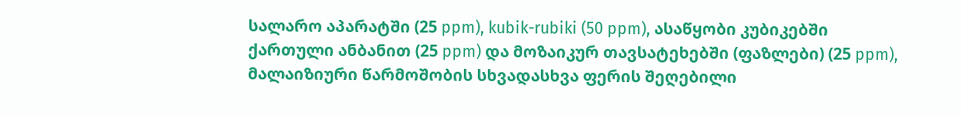სალარო აპარატში (25 ppm), kubik-rubiki (50 ppm), ასაწყობი კუბიკებში ქართული ანბანით (25 ppm) და მოზაიკურ თავსატეხებში (ფაზლები) (25 ppm), მალაიზიური წარმოშობის სხვადასხვა ფერის შეღებილი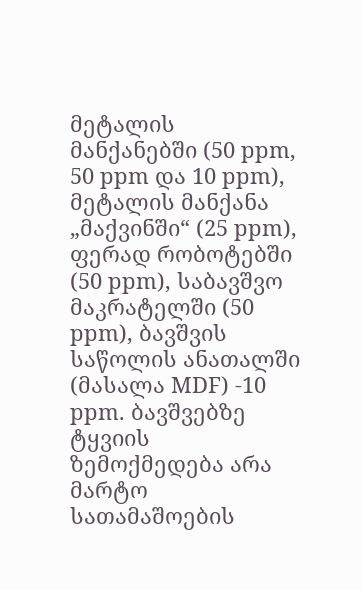მეტალის მანქანებში (50 ppm, 50 ppm და 10 ppm), მეტალის მანქანა „მაქვინში“ (25 ppm), ფერად რობოტებში (50 ppm), საბავშვო მაკრატელში (50 ppm), ბავშვის საწოლის ანათალში (მასალა MDF) -10 ppm. ბავშვებზე ტყვიის ზემოქმედება არა მარტო სათამაშოების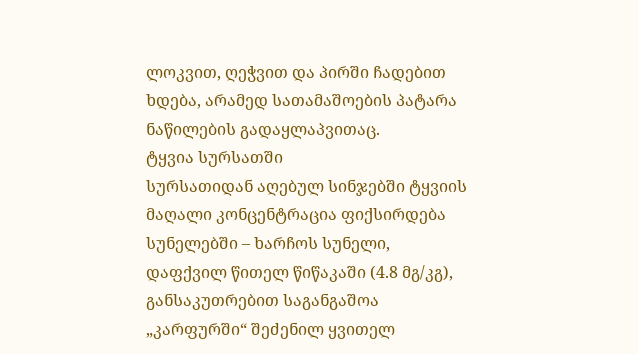ლოკვით, ღეჭვით და პირში ჩადებით ხდება, არამედ სათამაშოების პატარა ნაწილების გადაყლაპვითაც.
ტყვია სურსათში
სურსათიდან აღებულ სინჯებში ტყვიის მაღალი კონცენტრაცია ფიქსირდება სუნელებში – ხარჩოს სუნელი, დაფქვილ წითელ წიწაკაში (4.8 მგ/კგ), განსაკუთრებით საგანგაშოა „კარფურში“ შეძენილ ყვითელ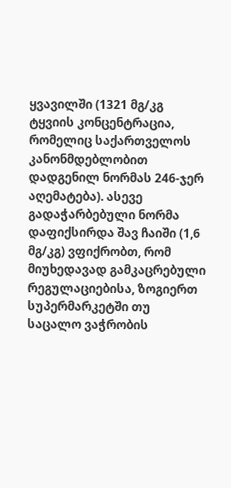ყვავილში (1321 მგ/კგ ტყვიის კონცენტრაცია, რომელიც საქართველოს კანონმდებლობით დადგენილ ნორმას 246-ჯერ აღემატება). ასევე გადაჭარბებული ნორმა დაფიქსირდა შავ ჩაიში (1,6 მგ/კგ) ვფიქრობთ, რომ მიუხედავად გამკაცრებული რეგულაციებისა, ზოგიერთ სუპერმარკეტში თუ საცალო ვაჭრობის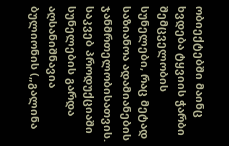ობიექტებში მაინც ხვდება ტყვიის ჭარბი შემცველობის სუნელები, რაც მეტად საზიანოა ადამიანების ჯანმრთელობისათვის. საკვებ პროდუქციაში სუნელების გარდა აღსანიშნავია ბულიონის („გალინა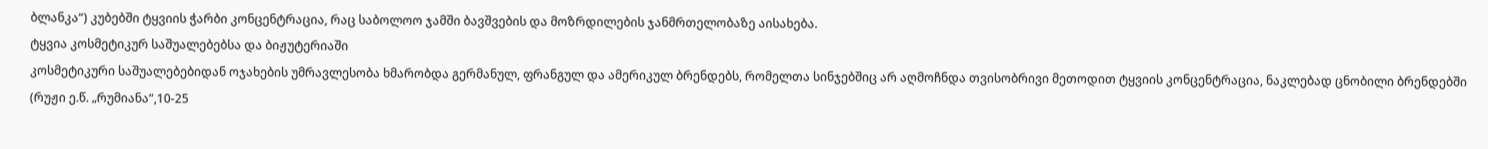ბლანკა“) კუბებში ტყვიის ჭარბი კონცენტრაცია, რაც საბოლოო ჯამში ბავშვების და მოზრდილების ჯანმრთელობაზე აისახება.
ტყვია კოსმეტიკურ საშუალებებსა და ბიჟუტერიაში
კოსმეტიკური საშუალებებიდან ოჯახების უმრავლესობა ხმარობდა გერმანულ, ფრანგულ და ამერიკულ ბრენდებს, რომელთა სინჯებშიც არ აღმოჩნდა თვისობრივი მეთოდით ტყვიის კონცენტრაცია, ნაკლებად ცნობილი ბრენდებში (რუჟი ე.წ. „რუმიანა“,10-25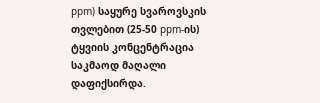ppm) საყურე სვაროვსკის თვლებით (25-50 ppm-ის) ტყვიის კონცენტრაცია საკმაოდ მაღალი დაფიქსირდა.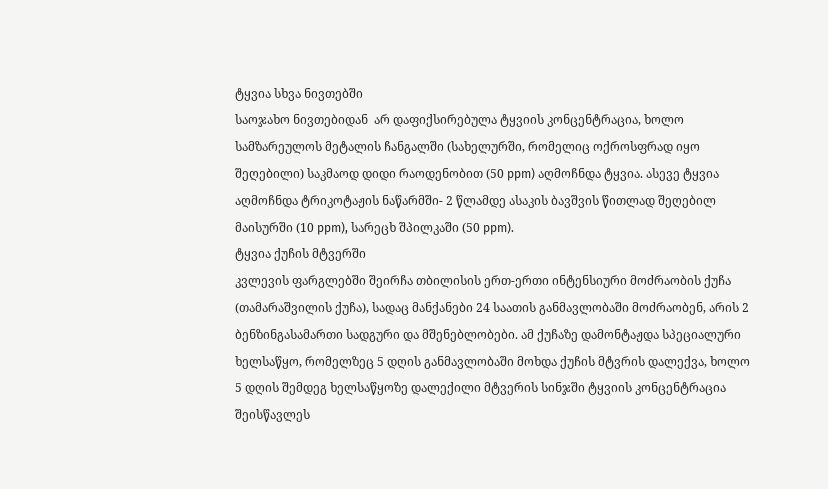ტყვია სხვა ნივთებში
საოჯახო ნივთებიდან  არ დაფიქსირებულა ტყვიის კონცენტრაცია, ხოლო სამზარეულოს მეტალის ჩანგალში (სახელურში, რომელიც ოქროსფრად იყო შეღებილი) საკმაოდ დიდი რაოდენობით (50 ppm) აღმოჩნდა ტყვია. ასევე ტყვია აღმოჩნდა ტრიკოტაჟის ნაწარმში- 2 წლამდე ასაკის ბავშვის წითლად შეღებილ მაისურში (10 ppm), სარეცხ შპილკაში (50 ppm).
ტყვია ქუჩის მტვერში
კვლევის ფარგლებში შეირჩა თბილისის ერთ-ერთი ინტენსიური მოძრაობის ქუჩა (თამარაშვილის ქუჩა), სადაც მანქანები 24 საათის განმავლობაში მოძრაობენ, არის 2 ბენზინგასამართი სადგური და მშენებლობები. ამ ქუჩაზე დამონტაჟდა სპეციალური ხელსაწყო, რომელზეც 5 დღის განმავლობაში მოხდა ქუჩის მტვრის დალექვა, ხოლო 5 დღის შემდეგ ხელსაწყოზე დალექილი მტვერის სინჯში ტყვიის კონცენტრაცია შეისწავლეს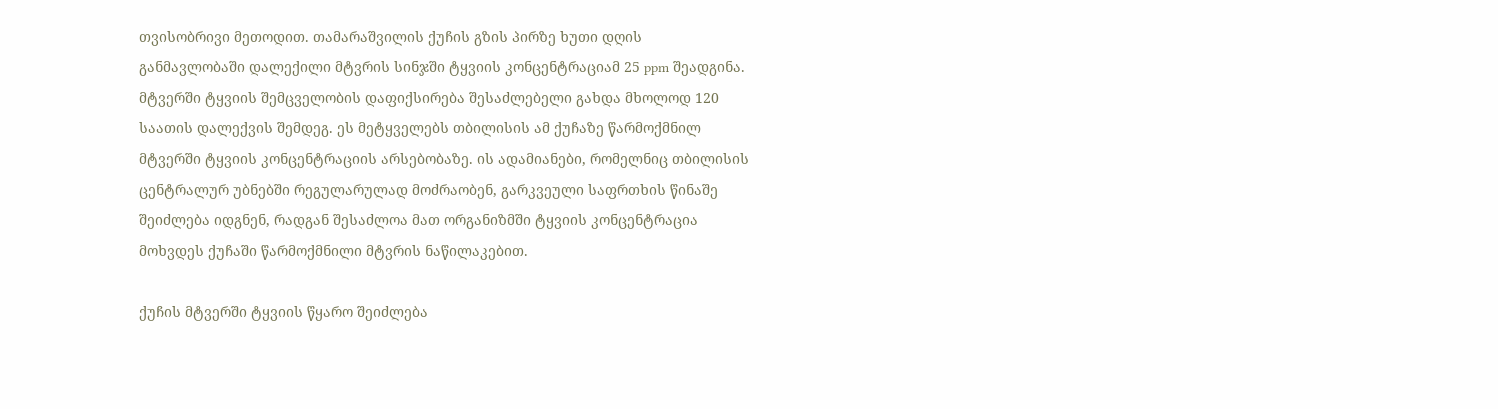თვისობრივი მეთოდით. თამარაშვილის ქუჩის გზის პირზე ხუთი დღის განმავლობაში დალექილი მტვრის სინჯში ტყვიის კონცენტრაციამ 25 ppm შეადგინა. მტვერში ტყვიის შემცველობის დაფიქსირება შესაძლებელი გახდა მხოლოდ 120 საათის დალექვის შემდეგ. ეს მეტყველებს თბილისის ამ ქუჩაზე წარმოქმნილ მტვერში ტყვიის კონცენტრაციის არსებობაზე. ის ადამიანები, რომელნიც თბილისის ცენტრალურ უბნებში რეგულარულად მოძრაობენ, გარკვეული საფრთხის წინაშე შეიძლება იდგნენ, რადგან შესაძლოა მათ ორგანიზმში ტყვიის კონცენტრაცია მოხვდეს ქუჩაში წარმოქმნილი მტვრის ნაწილაკებით.

ქუჩის მტვერში ტყვიის წყარო შეიძლება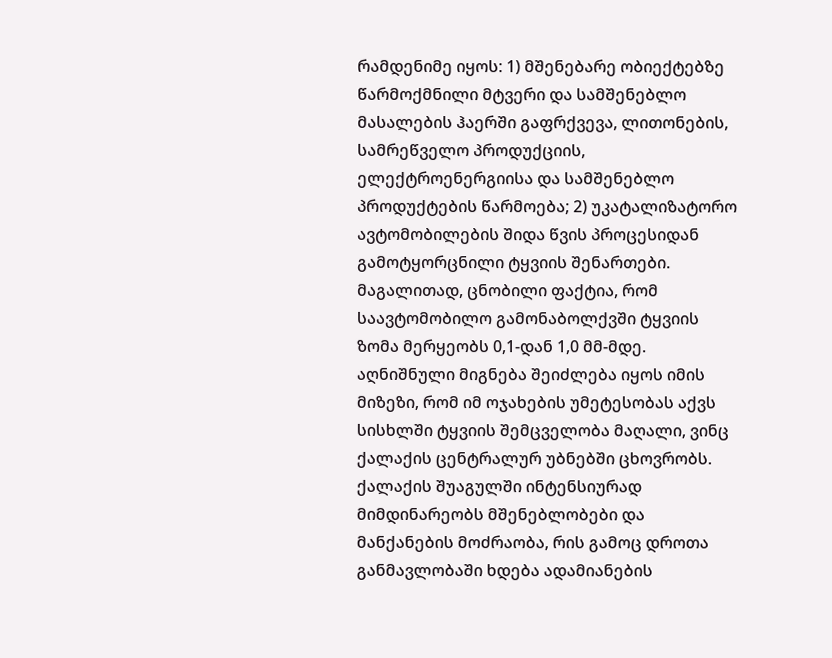რამდენიმე იყოს: 1) მშენებარე ობიექტებზე წარმოქმნილი მტვერი და სამშენებლო მასალების ჰაერში გაფრქვევა, ლითონების, სამრეწველო პროდუქციის, ელექტროენერგიისა და სამშენებლო პროდუქტების წარმოება; 2) უკატალიზატორო ავტომობილების შიდა წვის პროცესიდან გამოტყორცნილი ტყვიის შენართები. მაგალითად, ცნობილი ფაქტია, რომ საავტომობილო გამონაბოლქვში ტყვიის ზომა მერყეობს 0,1-დან 1,0 მმ-მდე. აღნიშნული მიგნება შეიძლება იყოს იმის მიზეზი, რომ იმ ოჯახების უმეტესობას აქვს სისხლში ტყვიის შემცველობა მაღალი, ვინც ქალაქის ცენტრალურ უბნებში ცხოვრობს. ქალაქის შუაგულში ინტენსიურად მიმდინარეობს მშენებლობები და მანქანების მოძრაობა, რის გამოც დროთა განმავლობაში ხდება ადამიანების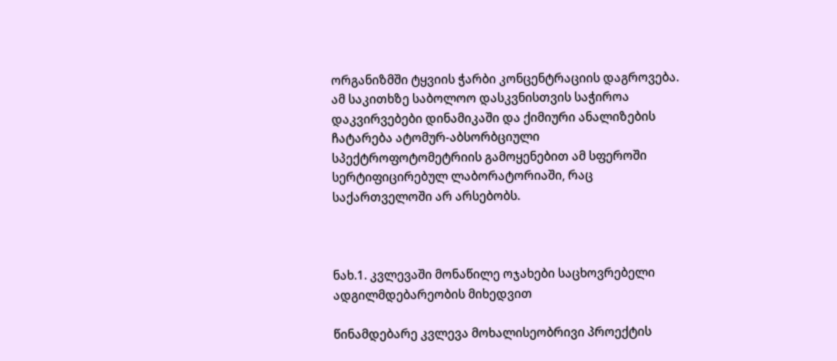ორგანიზმში ტყვიის ჭარბი კონცენტრაციის დაგროვება. ამ საკითხზე საბოლოო დასკვნისთვის საჭიროა დაკვირვებები დინამიკაში და ქიმიური ანალიზების ჩატარება ატომურ-აბსორბციული სპექტროფოტომეტრიის გამოყენებით ამ სფეროში სერტიფიცირებულ ლაბორატორიაში, რაც საქართველოში არ არსებობს.



ნახ.1. კვლევაში მონაწილე ოჯახები საცხოვრებელი ადგილმდებარეობის მიხედვით

წინამდებარე კვლევა მოხალისეობრივი პროექტის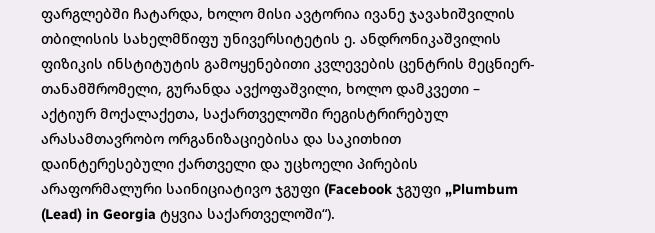ფარგლებში ჩატარდა, ხოლო მისი ავტორია ივანე ჯავახიშვილის თბილისის სახელმწიფუ უნივერსიტეტის ე. ანდრონიკაშვილის ფიზიკის ინსტიტუტის გამოყენებითი კვლევების ცენტრის მეცნიერ-თანამშრომელი, გურანდა ავქოფაშვილი, ხოლო დამკვეთი – აქტიურ მოქალაქეთა, საქართველოში რეგისტრირებულ არასამთავრობო ორგანიზაციებისა და საკითხით დაინტერესებული ქართველი და უცხოელი პირების არაფორმალური საინიციატივო ჯგუფი (Facebook ჯგუფი „Plumbum (Lead) in Georgia ტყვია საქართველოში“).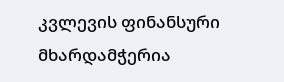კვლევის ფინანსური მხარდამჭერია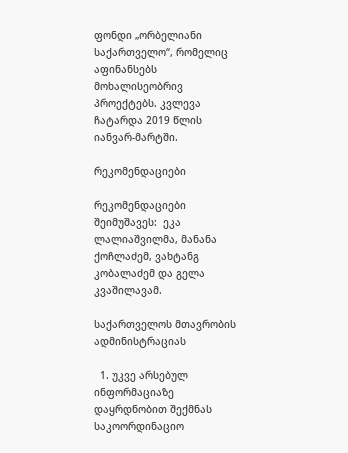ფონდი „ორბელიანი საქართველო“, რომელიც აფინანსებს მოხალისეობრივ პროექტებს. კვლევა ჩატარდა 2019 წლის იანვარ-მარტში.

რეკომენდაციები

რეკომენდაციები შეიმუშავეს:  ეკა ლალიაშვილმა, მანანა ქოჩლაძემ, ვახტანგ კობალაძემ და გელა კვაშილავამ.

საქართველოს მთავრობის ადმინისტრაციას

  1. უკვე არსებულ ინფორმაციაზე დაყრდნობით შექმნას საკოორდინაციო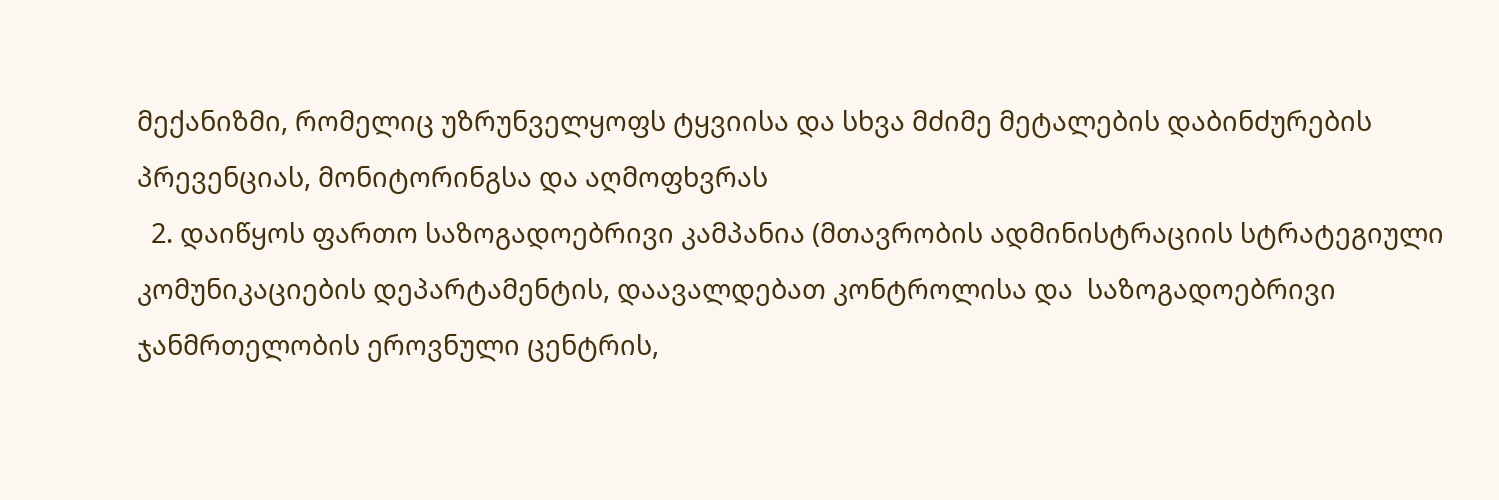მექანიზმი, რომელიც უზრუნველყოფს ტყვიისა და სხვა მძიმე მეტალების დაბინძურების პრევენციას, მონიტორინგსა და აღმოფხვრას
  2. დაიწყოს ფართო საზოგადოებრივი კამპანია (მთავრობის ადმინისტრაციის სტრატეგიული კომუნიკაციების დეპარტამენტის, დაავალდებათ კონტროლისა და  საზოგადოებრივი ჯანმრთელობის ეროვნული ცენტრის,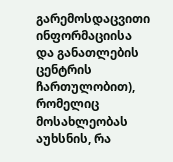გარემოსდაცვითი ინფორმაციისა და განათლების ცენტრის ჩართულობით), რომელიც მოსახლეობას აუხსნის, რა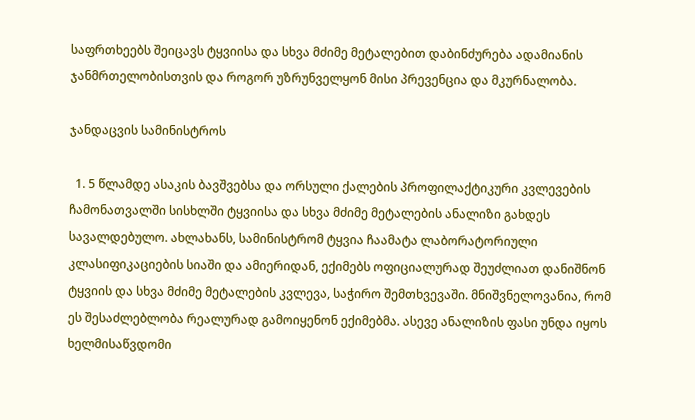საფრთხეებს შეიცავს ტყვიისა და სხვა მძიმე მეტალებით დაბინძურება ადამიანის ჯანმრთელობისთვის და როგორ უზრუნველყონ მისი პრევენცია და მკურნალობა.

ჯანდაცვის სამინისტროს

  1. 5 წლამდე ასაკის ბავშვებსა და ორსული ქალების პროფილაქტიკური კვლევების ჩამონათვალში სისხლში ტყვიისა და სხვა მძიმე მეტალების ანალიზი გახდეს სავალდებულო. ახლახანს, სამინისტრომ ტყვია ჩაამატა ლაბორატორიული კლასიფიკაციების სიაში და ამიერიდან, ექიმებს ოფიციალურად შეუძლიათ დანიშნონ ტყვიის და სხვა მძიმე მეტალების კვლევა, საჭირო შემთხვევაში. მნიშვნელოვანია, რომ ეს შესაძლებლობა რეალურად გამოიყენონ ექიმებმა. ასევე ანალიზის ფასი უნდა იყოს ხელმისაწვდომი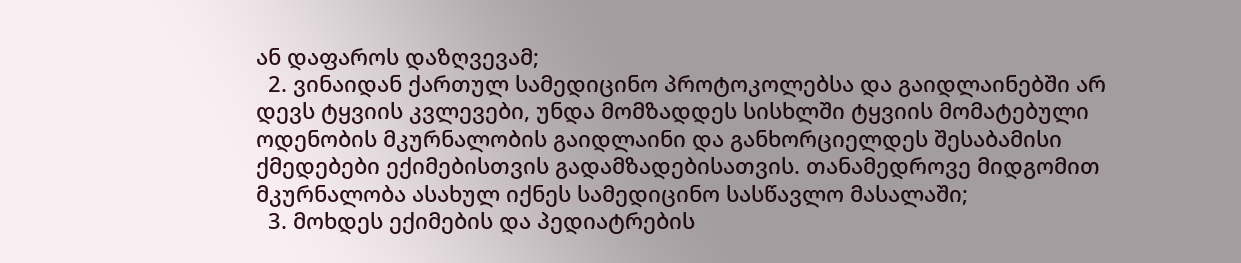ან დაფაროს დაზღვევამ;
  2. ვინაიდან ქართულ სამედიცინო პროტოკოლებსა და გაიდლაინებში არ დევს ტყვიის კვლევები, უნდა მომზადდეს სისხლში ტყვიის მომატებული ოდენობის მკურნალობის გაიდლაინი და განხორციელდეს შესაბამისი ქმედებები ექიმებისთვის გადამზადებისათვის. თანამედროვე მიდგომით მკურნალობა ასახულ იქნეს სამედიცინო სასწავლო მასალაში;
  3. მოხდეს ექიმების და პედიატრების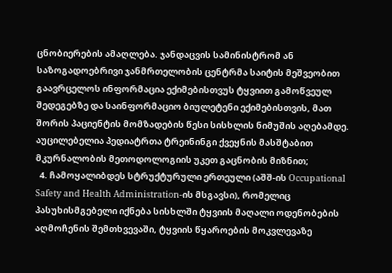ცნობიერების ამაღლება. ჯანდაცვის სამინისტრომ ან საზოგადოებრივი ჯანმრთელობის ცენტრმა საიტის მეშვეობით გაავრცელოს ინფორმაცია ექიმებისთვუს ტყვიით გამოწვეულ შედეგებზე და საინფორმაციო ბიულეტენი ექიმებისთვის, მათ შორის პაციენტის მომზადების წესი სისხლის ნიმუშის აღებამდე. აუცილებელია პედიატრთა ტრეინინგი ქვეყნის მასშტაბით  მკურნალობის მეთოდოლოგიის უკეთ გაცნობის მიზნით;
  4. ჩამოყალიბდეს სტრუქტურული ერთეული (აშშ-ის Occupational Safety and Health Administration-ის მსგავსი), რომელიც პასუხისმგებელი იქნება სისხლში ტყვიის მაღალი ოდენობების აღმოჩენის შემთხვევაში, ტყვიის წყაროების მოკვლევაზე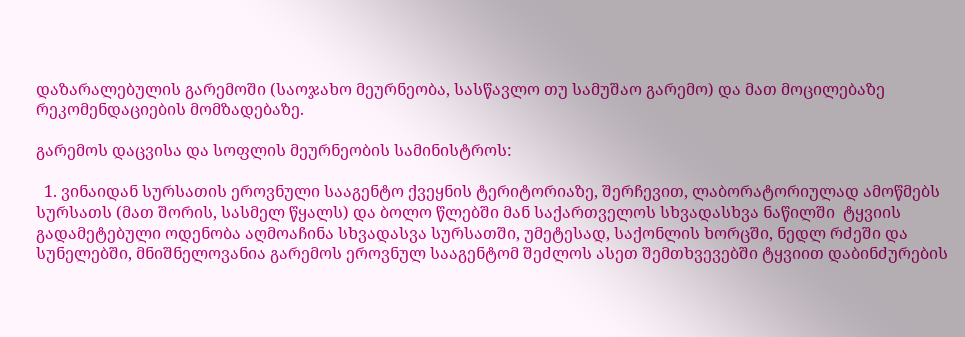დაზარალებულის გარემოში (საოჯახო მეურნეობა, სასწავლო თუ სამუშაო გარემო) და მათ მოცილებაზე რეკომენდაციების მომზადებაზე.

გარემოს დაცვისა და სოფლის მეურნეობის სამინისტროს:

  1. ვინაიდან სურსათის ეროვნული სააგენტო ქვეყნის ტერიტორიაზე, შერჩევით, ლაბორატორიულად ამოწმებს სურსათს (მათ შორის, სასმელ წყალს) და ბოლო წლებში მან საქართველოს სხვადასხვა ნაწილში  ტყვიის გადამეტებული ოდენობა აღმოაჩინა სხვადასვა სურსათში, უმეტესად, საქონლის ხორცში, ნედლ რძეში და სუნელებში, მნიშნელოვანია გარემოს ეროვნულ სააგენტომ შეძლოს ასეთ შემთხვევებში ტყვიით დაბინძურების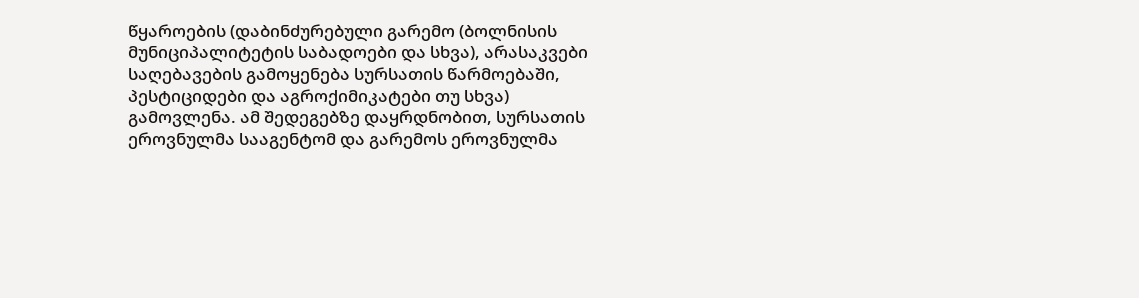წყაროების (დაბინძურებული გარემო (ბოლნისის მუნიციპალიტეტის საბადოები და სხვა), არასაკვები საღებავების გამოყენება სურსათის წარმოებაში, პესტიციდები და აგროქიმიკატები თუ სხვა) გამოვლენა. ამ შედეგებზე დაყრდნობით, სურსათის ეროვნულმა სააგენტომ და გარემოს ეროვნულმა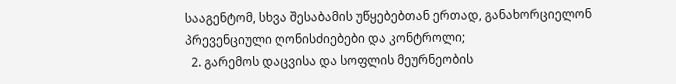სააგენტომ, სხვა შესაბამის უწყებებთან ერთად, განახორციელონ პრევენციული ღონისძიებები და კონტროლი;
  2. გარემოს დაცვისა და სოფლის მეურნეობის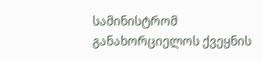სამინისტრომ განახორციელოს ქვეყნის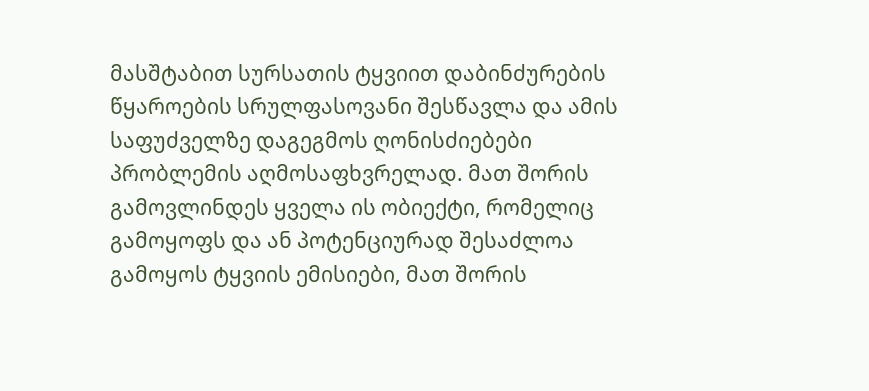მასშტაბით სურსათის ტყვიით დაბინძურების წყაროების სრულფასოვანი შესწავლა და ამის საფუძველზე დაგეგმოს ღონისძიებები პრობლემის აღმოსაფხვრელად. მათ შორის გამოვლინდეს ყველა ის ობიექტი, რომელიც გამოყოფს და ან პოტენციურად შესაძლოა გამოყოს ტყვიის ემისიები, მათ შორის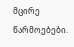მცირე წარმოებები.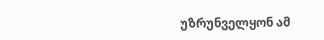უზრუნველყონ ამ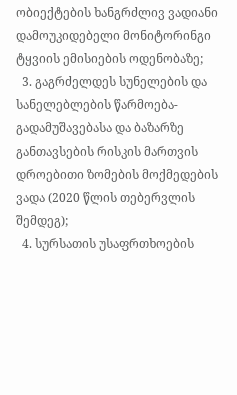ობიექტების ხანგრძლივ ვადიანი დამოუკიდებელი მონიტორინგი ტყვიის ემისიების ოდენობაზე;
  3. გაგრძელდეს სუნელების და სანელებლების წარმოება- გადამუშავებასა და ბაზარზე განთავსების რისკის მართვის დროებითი ზომების მოქმედების ვადა (2020 წლის თებერვლის შემდეგ);
  4. სურსათის უსაფრთხოების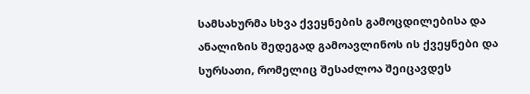სამსახურმა სხვა ქვეყნების გამოცდილებისა და ანალიზის შედეგად გამოავლინოს ის ქვეყნები და სურსათი, რომელიც შესაძლოა შეიცავდეს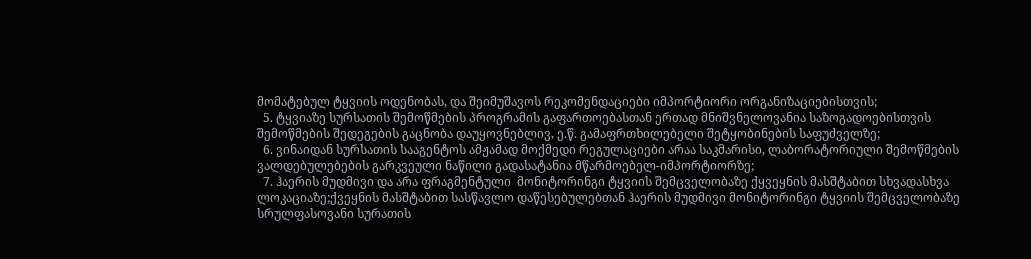მომატებულ ტყვიის ოდენობას, და შეიმუშავოს რეკომენდაციები იმპორტიორი ორგანიზაციებისთვის;
  5. ტყვიაზე სურსათის შემოწმების პროგრამის გაფართოებასთან ერთად მნიშვნელოვანია საზოგადოებისთვის შემოწმების შედეგების გაცნობა დაუყოვნებლივ, ე.წ. გამაფრთხილებელი შეტყობინების საფუძველზე;
  6. ვინაიდან სურსათის სააგენტოს ამჟამად მოქმედი რეგულაციები არაა საკმარისი, ლაბორატორიული შემოწმების ვალდებულებების გარკვეული ნაწილი გადასატანია მწარმოებელ-იმპორტიორზე;
  7. ჰაერის მუდმივი და არა ფრაგმენტული  მონიტორინგი ტყვიის შემცველობაზე ქყვეყნის მასშტაბით სხვადასხვა ლოკაციაზე;ქვეყნის მასშტაბით სასწავლო დაწესებულებთან ჰაერის მუდმივი მონიტორინგი ტყვიის შემცველობაზე სრულფასოვანი სურათის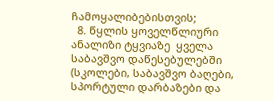ჩამოყალიბებისთვის;
  8. წყლის ყოველწლიური ანალიზი ტყვიაზე  ყველა საბავშვო დაწესებულებში (სკოლები, საბავშვო ბაღები, სპორტული დარბაზები და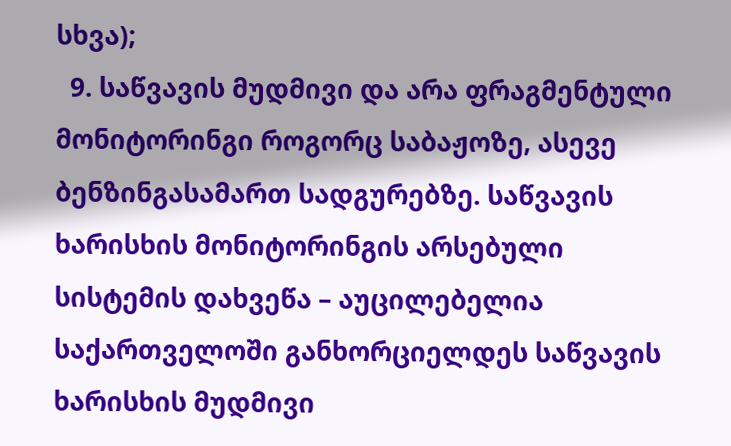სხვა);
  9. საწვავის მუდმივი და არა ფრაგმენტული  მონიტორინგი როგორც საბაჟოზე, ასევე ბენზინგასამართ სადგურებზე. საწვავის ხარისხის მონიტორინგის არსებული სისტემის დახვეწა – აუცილებელია საქართველოში განხორციელდეს საწვავის ხარისხის მუდმივი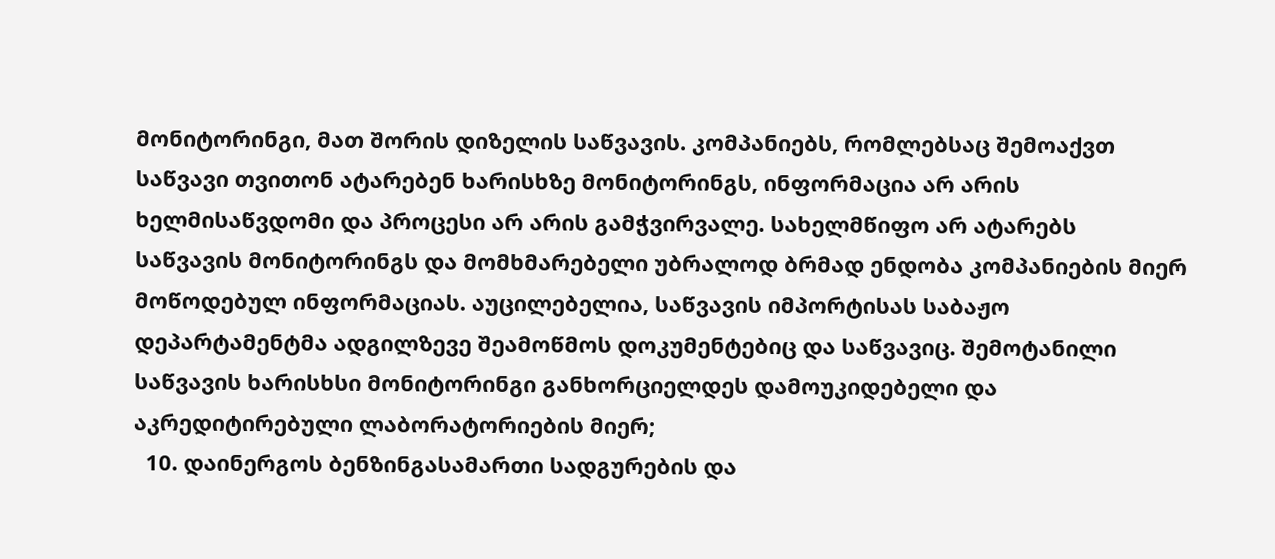მონიტორინგი, მათ შორის დიზელის საწვავის. კომპანიებს, რომლებსაც შემოაქვთ საწვავი თვითონ ატარებენ ხარისხზე მონიტორინგს, ინფორმაცია არ არის ხელმისაწვდომი და პროცესი არ არის გამჭვირვალე. სახელმწიფო არ ატარებს საწვავის მონიტორინგს და მომხმარებელი უბრალოდ ბრმად ენდობა კომპანიების მიერ მოწოდებულ ინფორმაციას. აუცილებელია, საწვავის იმპორტისას საბაჟო დეპარტამენტმა ადგილზევე შეამოწმოს დოკუმენტებიც და საწვავიც. შემოტანილი საწვავის ხარისხსი მონიტორინგი განხორციელდეს დამოუკიდებელი და აკრედიტირებული ლაბორატორიების მიერ;
  10. დაინერგოს ბენზინგასამართი სადგურების და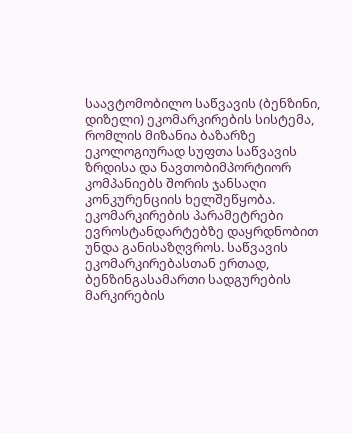საავტომობილო საწვავის (ბენზინი, დიზელი) ეკომარკირების სისტემა, რომლის მიზანია ბაზარზე ეკოლოგიურად სუფთა საწვავის ზრდისა და ნავთობიმპორტიორ კომპანიებს შორის ჯანსაღი კონკურენციის ხელშეწყობა. ეკომარკირების პარამეტრები ევროსტანდარტებზე დაყრდნობით უნდა განისაზღვროს. საწვავის ეკომარკირებასთან ერთად, ბენზინგასამართი სადგურების მარკირების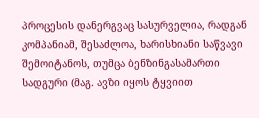პროცესის დანერგვაც სასურველია, რადგან კომპანიამ, შესაძლოა, ხარისხიანი საწვავი შემოიტანოს, თუმცა ბენზინგასამართი სადგური (მაგ. ავზი იყოს ტყვიით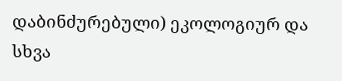დაბინძურებული) ეკოლოგიურ და სხვა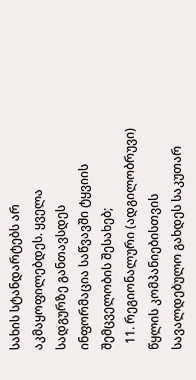სახის სტანდარტებს არ აკმაყოფილებდეს. ყველა სადგურზე განთავსდეს ინფორმაცია საწვავში ტყვიის შემცველობის შესახებ;
  11. რეგიონალური (ადგილობრუვი) წყლის კომპანიებისთვის სავალდებულო გახდეს საკუთარ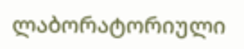ლაბორატორიული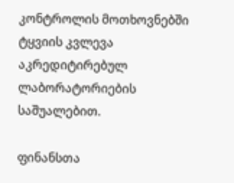კონტროლის მოთხოვნებში ტყვიის კვლევა აკრედიტირებულ ლაბორატორიების საშუალებით.

ფინანსთა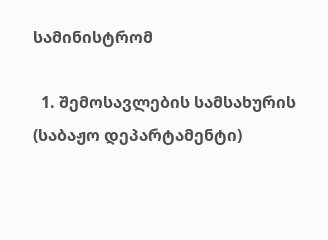სამინისტრომ

  1. შემოსავლების სამსახურის (საბაჟო დეპარტამენტი)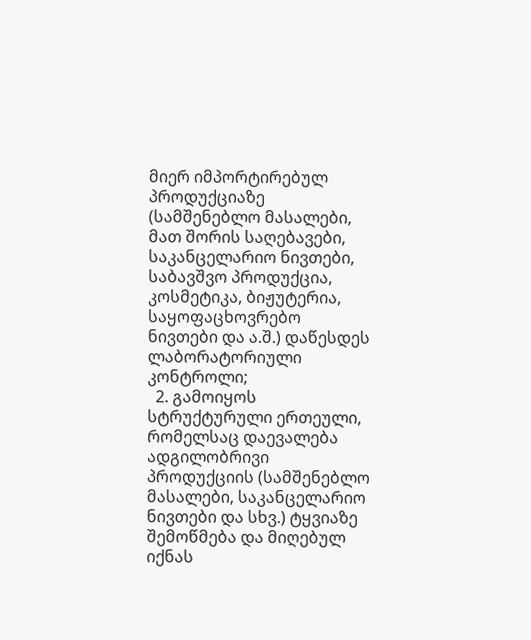მიერ იმპორტირებულ პროდუქციაზე (სამშენებლო მასალები, მათ შორის საღებავები, საკანცელარიო ნივთები, საბავშვო პროდუქცია, კოსმეტიკა, ბიჟუტერია, საყოფაცხოვრებო ნივთები და ა.შ.) დაწესდეს ლაბორატორიული კონტროლი;
  2. გამოიყოს სტრუქტურული ერთეული, რომელსაც დაევალება ადგილობრივი პროდუქციის (სამშენებლო მასალები, საკანცელარიო ნივთები და სხვ.) ტყვიაზე შემოწმება და მიღებულ იქნას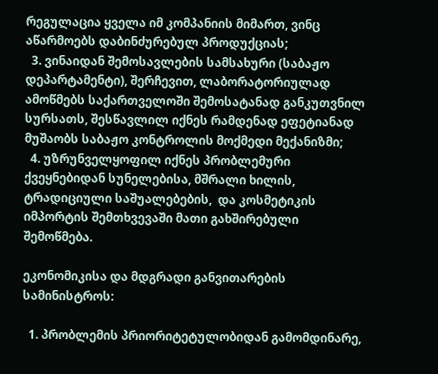რეგულაცია ყველა იმ კომპანიის მიმართ, ვინც აწარმოებს დაბინძურებულ პროდუქციას;
  3. ვინაიდან შემოსავლების სამსახური (საბაჟო დეპარტამენტი), შერჩევით, ლაბორატორიულად ამოწმებს საქართველოში შემოსატანად განკუთვნილ სურსათს, შესწავლილ იქნეს რამდენად ეფეტიანად მუშაობს საბაჟო კონტროლის მოქმედი მექანიზმი;
  4. უზრუნველყოფილ იქნეს პრობლემური ქვეყნებიდან სუნელებისა, მშრალი ხილის, ტრადიციული საშუალებების,  და კოსმეტიკის იმპორტის შემთხვევაში მათი გახშირებული შემოწმება.

ეკონომიკისა და მდგრადი განვითარების სამინისტროს:

  1. პრობლემის პრიორიტეტულობიდან გამომდინარე,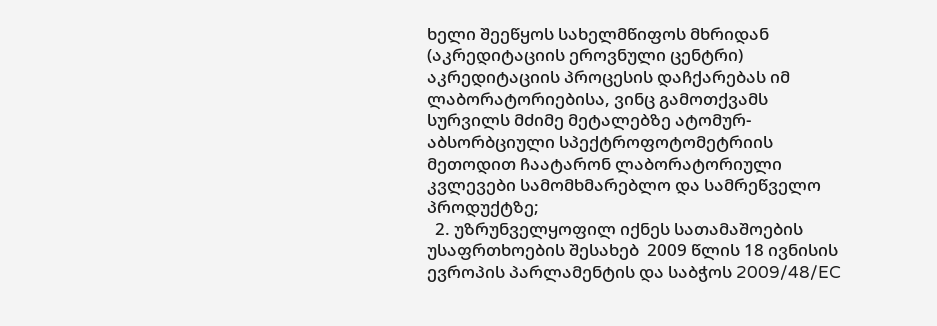ხელი შეეწყოს სახელმწიფოს მხრიდან (აკრედიტაციის ეროვნული ცენტრი) აკრედიტაციის პროცესის დაჩქარებას იმ ლაბორატორიებისა, ვინც გამოთქვამს სურვილს მძიმე მეტალებზე ატომურ-აბსორბციული სპექტროფოტომეტრიის მეთოდით ჩაატარონ ლაბორატორიული კვლევები სამომხმარებლო და სამრეწველო პროდუქტზე;
  2. უზრუნველყოფილ იქნეს სათამაშოების უსაფრთხოების შესახებ  2009 წლის 18 ივნისის ევროპის პარლამენტის და საბჭოს 2009/48/EC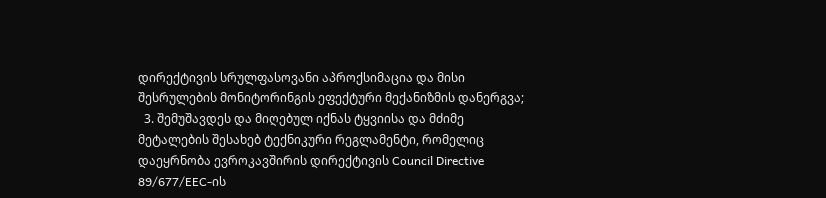დირექტივის სრულფასოვანი აპროქსიმაცია და მისი შესრულების მონიტორინგის ეფექტური მექანიზმის დანერგვა;
  3. შემუშავდეს და მიღებულ იქნას ტყვიისა და მძიმე მეტალების შესახებ ტექნიკური რეგლამენტი, რომელიც დაეყრნობა ევროკავშირის დირექტივის Council Directive 89/677/EEC-ის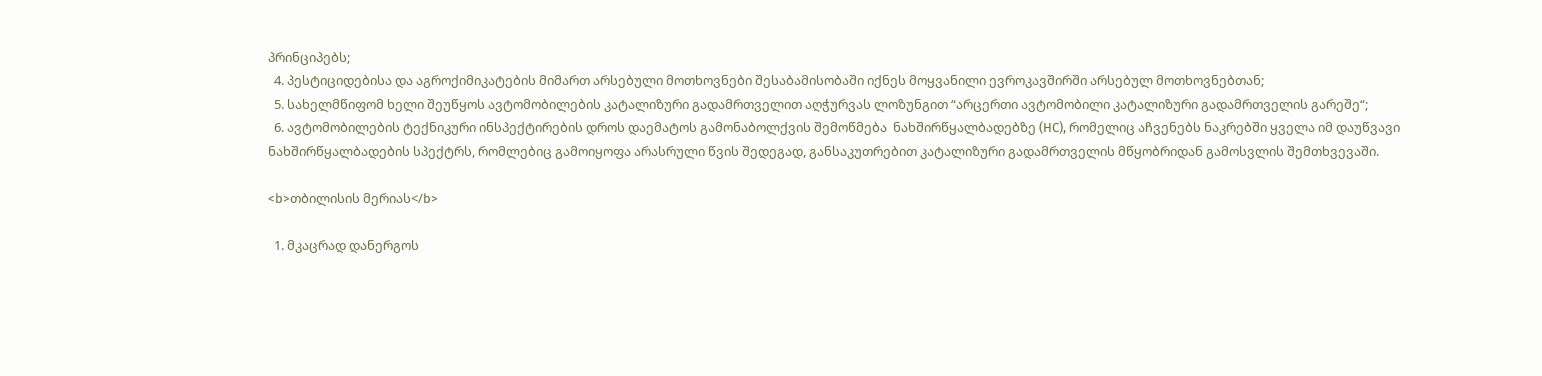პრინციპებს;
  4. პესტიციდებისა და აგროქიმიკატების მიმართ არსებული მოთხოვნები შესაბამისობაში იქნეს მოყვანილი ევროკავშირში არსებულ მოთხოვნებთან;
  5. სახელმწიფომ ხელი შეუწყოს ავტომობილების კატალიზური გადამრთველით აღჭურვას ლოზუნგით “არცერთი ავტომობილი კატალიზური გადამრთველის გარეშე“;
  6. ავტომობილების ტექნიკური ინსპექტირების დროს დაემატოს გამონაბოლქვის შემოწმება  ნახშირწყალბადებზე (HC), რომელიც აჩვენებს ნაკრებში ყველა იმ დაუწვავი ნახშირწყალბადების სპექტრს, რომლებიც გამოიყოფა არასრული წვის შედეგად, განსაკუთრებით კატალიზური გადამრთველის მწყობრიდან გამოსვლის შემთხვევაში.

<b>თბილისის მერიას</b>

  1. მკაცრად დანერგოს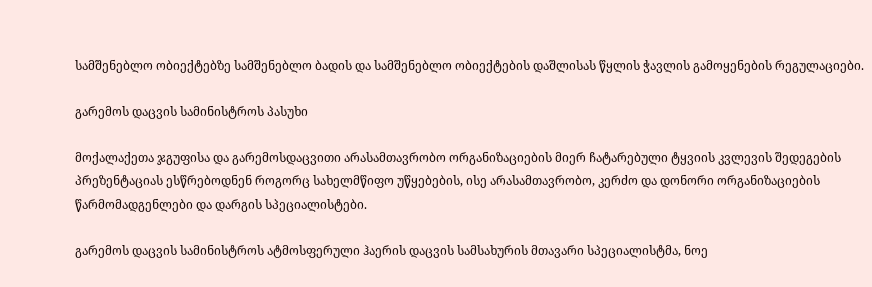სამშენებლო ობიექტებზე სამშენებლო ბადის და სამშენებლო ობიექტების დაშლისას წყლის ჭავლის გამოყენების რეგულაციები.

გარემოს დაცვის სამინისტროს პასუხი

მოქალაქეთა ჯგუფისა და გარემოსდაცვითი არასამთავრობო ორგანიზაციების მიერ ჩატარებული ტყვიის კვლევის შედეგების პრეზენტაციას ესწრებოდნენ როგორც სახელმწიფო უწყებების, ისე არასამთავრობო, კერძო და დონორი ორგანიზაციების წარმომადგენლები და დარგის სპეციალისტები.

გარემოს დაცვის სამინისტროს ატმოსფერული ჰაერის დაცვის სამსახურის მთავარი სპეციალისტმა, ნოე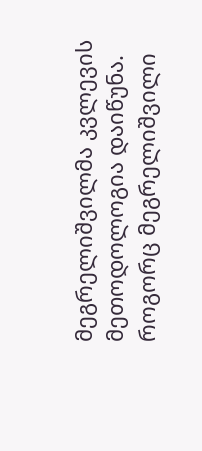მეგრელიშვილმა კვლევის მეთოდოლოგია დაიწუნა. როგორც მეგრელიშვილი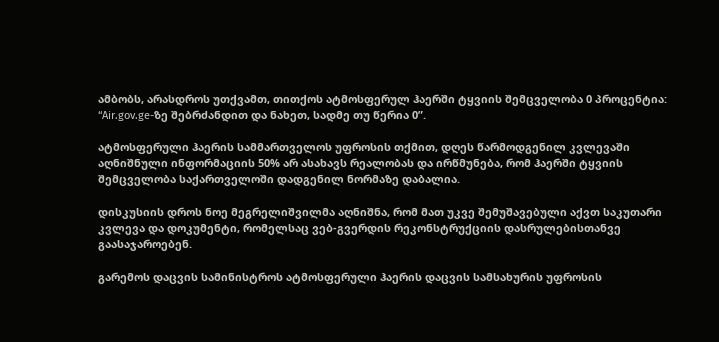ამბობს, არასდროს უთქვამთ, თითქოს ატმოსფერულ ჰაერში ტყვიის შემცველობა 0 პროცენტია: “Air.gov.ge-ზე შებრძანდით და ნახეთ, სადმე თუ წერია 0”.

ატმოსფერული ჰაერის სამმართველოს უფროსის თქმით, დღეს წარმოდგენილ კვლევაში აღნიშნული ინფორმაციის 50% არ ასახავს რეალობას და ირწმუნება, რომ ჰაერში ტყვიის შემცველობა საქართველოში დადგენილ ნორმაზე დაბალია.

დისკუსიის დროს ნოე მეგრელიშვილმა აღნიშნა, რომ მათ უკვე შემუშავებული აქვთ საკუთარი კვლევა და დოკუმენტი, რომელსაც ვებ-გვერდის რეკონსტრუქციის დასრულებისთანვე გაასაჯაროებენ.

გარემოს დაცვის სამინისტროს ატმოსფერული ჰაერის დაცვის სამსახურის უფროსის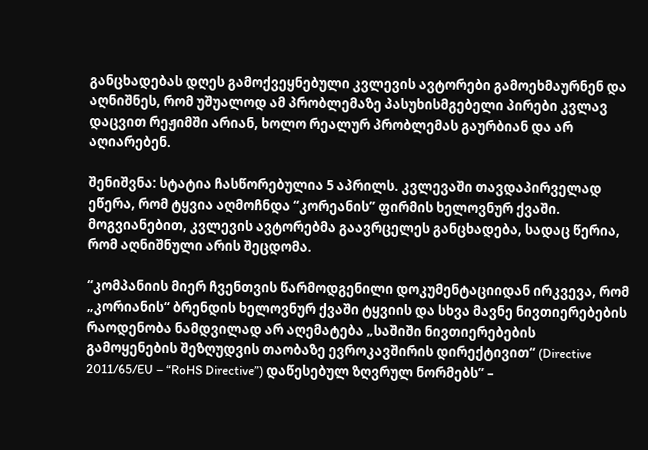განცხადებას დღეს გამოქვეყნებული კვლევის ავტორები გამოეხმაურნენ და აღნიშნეს, რომ უშუალოდ ამ პრობლემაზე პასუხისმგებელი პირები კვლავ დაცვით რეჟიმში არიან, ხოლო რეალურ პრობლემას გაურბიან და არ აღიარებენ.

შენიშვნა: სტატია ჩასწორებულია 5 აპრილს. კვლევაში თავდაპირველად ეწერა, რომ ტყვია აღმოჩნდა “კორეანის” ფირმის ხელოვნურ ქვაში. მოგვიანებით, კვლევის ავტორებმა გაავრცელეს განცხადება, სადაც წერია, რომ აღნიშნული არის შეცდომა.

“კომპანიის მიერ ჩვენთვის წარმოდგენილი დოკუმენტაციიდან ირკვევა, რომ „კორიანის“ ბრენდის ხელოვნურ ქვაში ტყვიის და სხვა მავნე ნივთიერებების რაოდენობა ნამდვილად არ აღემატება „საშიში ნივთიერებების გამოყენების შეზღუდვის თაობაზე ევროკავშირის დირექტივით“ (Directive 2011/65/EU – “RoHS Directive”) დაწესებულ ზღვრულ ნორმებს” –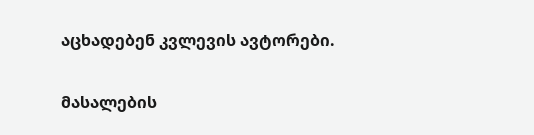აცხადებენ კვლევის ავტორები.

მასალების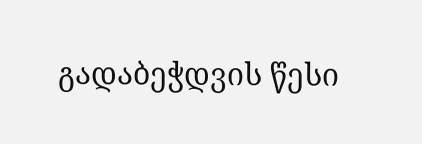გადაბეჭდვის წესი